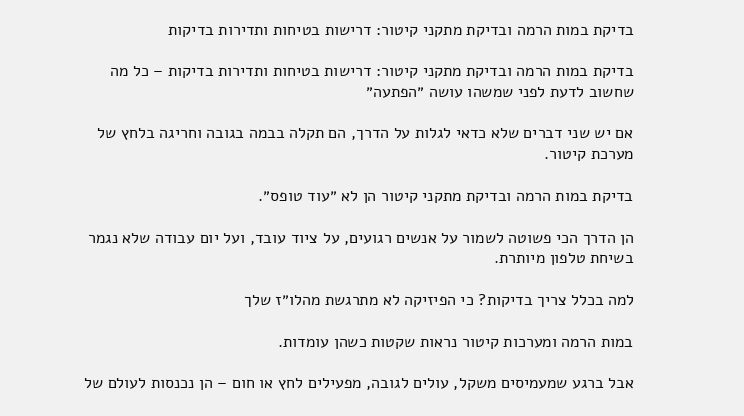בדיקת במות הרמה ובדיקת מתקני קיטור: דרישות בטיחות ותדירות בדיקות

בדיקת במות הרמה ובדיקת מתקני קיטור: דרישות בטיחות ותדירות בדיקות – כל מה שחשוב לדעת לפני שמשהו עושה ״הפתעה״

אם יש שני דברים שלא כדאי לגלות על הדרך, הם תקלה בבמה בגובה וחריגה בלחץ של מערכת קיטור.

בדיקת במות הרמה ובדיקת מתקני קיטור הן לא ״עוד טופס״.

הן הדרך הכי פשוטה לשמור על אנשים רגועים, על ציוד עובד, ועל יום עבודה שלא נגמר בשיחת טלפון מיותרת.

למה בכלל צריך בדיקות? כי הפיזיקה לא מתרגשת מהלו״ז שלך

במות הרמה ומערכות קיטור נראות שקטות כשהן עומדות.

אבל ברגע שמעמיסים משקל, עולים לגובה, מפעילים לחץ או חום – הן נכנסות לעולם של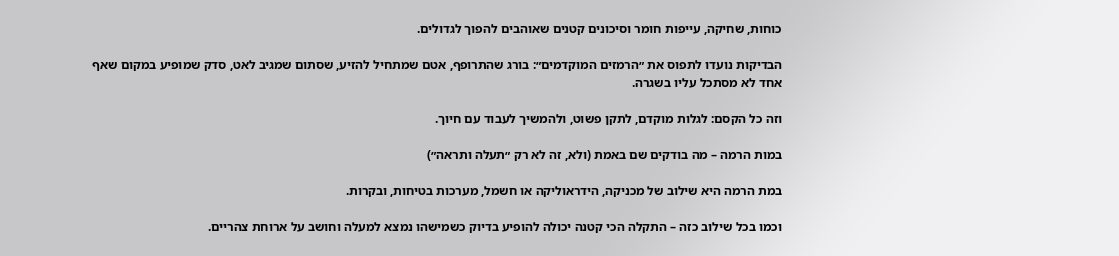כוחות, שחיקה, עייפות חומר וסיכונים קטנים שאוהבים להפוך לגדולים.

הבדיקות נועדו לתפוס את ״הרמזים המוקדמים״: בורג שהתרופף, אטם שמתחיל להזיע, שסתום שמגיב לאט, סדק שמופיע במקום שאף אחד לא מסתכל עליו בשגרה.

וזה כל הקסם: לגלות מוקדם, לתקן פשוט, ולהמשיך לעבוד עם חיוך.

במות הרמה – מה בודקים שם באמת (ולא, זה לא רק ״תעלה ותראה״)

במת הרמה היא שילוב של מכניקה, הידראוליקה או חשמל, מערכות בטיחות, ובקרות.

וכמו בכל שילוב כזה – התקלה הכי קטנה יכולה להופיע בדיוק כשמישהו נמצא למעלה וחושב על ארוחת צהריים.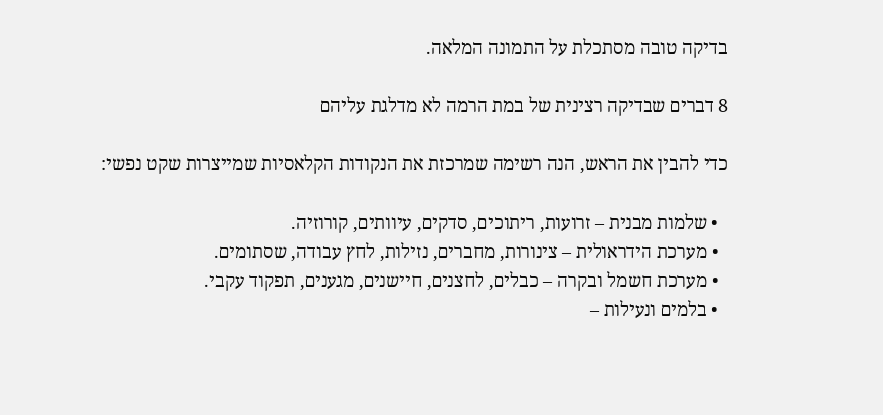בדיקה טובה מסתכלת על התמונה המלאה.

8 דברים שבדיקה רצינית של במת הרמה לא מדלגת עליהם

כדי להבין את הראש, הנה רשימה שמרכזת את הנקודות הקלאסיות שמייצרות שקט נפשי:

  • שלמות מבנית – זרועות, ריתוכים, סדקים, עיוותים, קורוזיה.
  • מערכת הידראולית – צינורות, מחברים, נזילות, לחץ עבודה, שסתומים.
  • מערכת חשמל ובקרה – כבלים, לחצנים, חיישנים, מגענים, תפקוד עקבי.
  • בלמים ונעילות –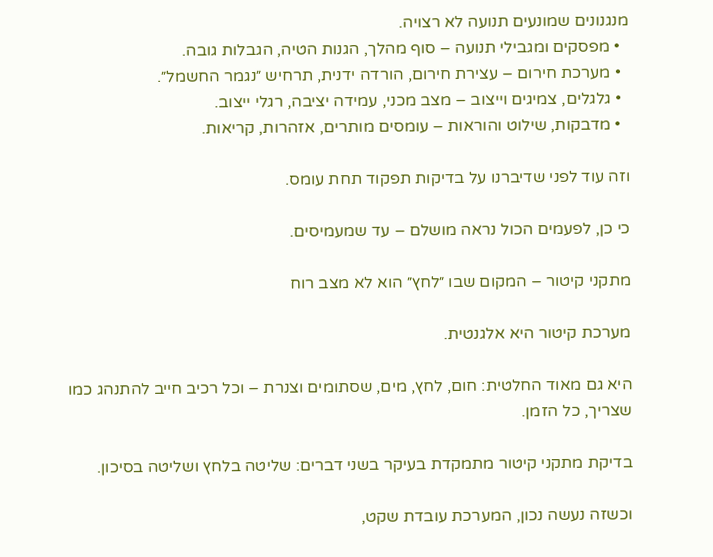מנגנונים שמונעים תנועה לא רצויה.
  • מפסקים ומגבילי תנועה – סוף מהלך, הגנות הטיה, הגבלות גובה.
  • מערכת חירום – עצירת חירום, הורדה ידנית, תרחיש ״נגמר החשמל״.
  • גלגלים, צמיגים וייצוב – מצב מכני, עמידה יציבה, רגלי ייצוב.
  • מדבקות, שילוט והוראות – עומסים מותרים, אזהרות, קריאות.

וזה עוד לפני שדיברנו על בדיקות תפקוד תחת עומס.

כי כן, לפעמים הכול נראה מושלם – עד שמעמיסים.

מתקני קיטור – המקום שבו ״לחץ״ הוא לא מצב רוח

מערכת קיטור היא אלגנטית.

היא גם מאוד החלטית: חום, לחץ, מים, שסתומים וצנרת – וכל רכיב חייב להתנהג כמו שצריך, כל הזמן.

בדיקת מתקני קיטור מתמקדת בעיקר בשני דברים: שליטה בלחץ ושליטה בסיכון.

וכשזה נעשה נכון, המערכת עובדת שקט,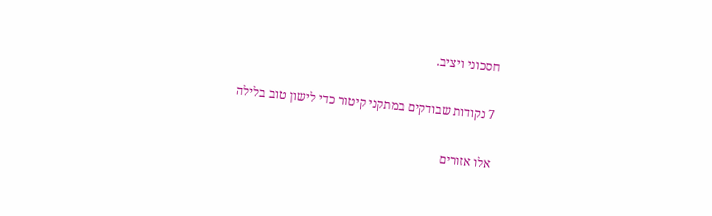חסכוני ויציב.

7 נקודות שבודקים במתקני קיטור כדי לישון טוב בלילה

אלו אזורים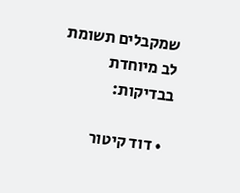שמקבלים תשומת לב מיוחדת בבדיקות:

  • דוד קיטור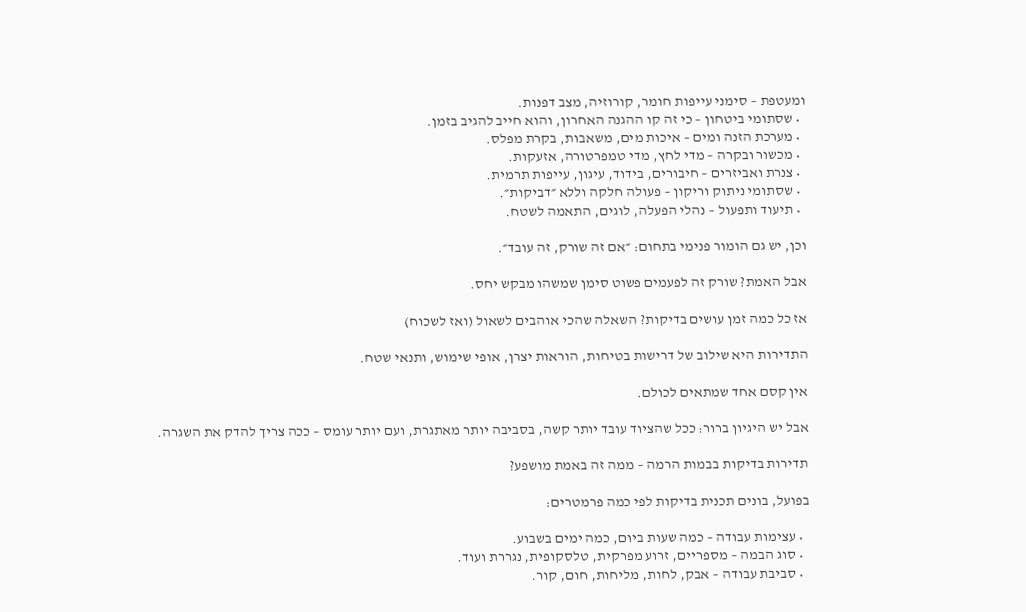ומעטפת – סימני עייפות חומר, קורוזיה, מצב דפנות.
  • שסתומי ביטחון – כי זה קו ההגנה האחרון, והוא חייב להגיב בזמן.
  • מערכת הזנה ומים – איכות מים, משאבות, בקרת מפלס.
  • מכשור ובקרה – מדי לחץ, מדי טמפרטורה, אזעקות.
  • צנרת ואביזרים – חיבורים, בידוד, עיגון, עייפות תרמית.
  • שסתומי ניתוק וריקון – פעולה חלקה וללא ״דביקות״.
  • תיעוד ותפעול – נהלי הפעלה, לוגים, התאמה לשטח.

וכן, יש גם הומור פנימי בתחום: ״אם זה שורק, זה עובד״.

אבל האמת? שורק זה לפעמים פשוט סימן שמשהו מבקש יחס.

אז כל כמה זמן עושים בדיקות? השאלה שהכי אוהבים לשאול (ואז לשכוח)

התדירות היא שילוב של דרישות בטיחות, הוראות יצרן, אופי שימוש, ותנאי שטח.

אין קסם אחד שמתאים לכולם.

אבל יש היגיון ברור: ככל שהציוד עובד יותר קשה, בסביבה יותר מאתגרת, ועם יותר עומס – ככה צריך להדק את השגרה.

תדירות בדיקות בבמות הרמה – ממה זה באמת מושפע?

בפועל, בונים תכנית בדיקות לפי כמה פרמטרים:

  • עצימות עבודה – כמה שעות ביום, כמה ימים בשבוע.
  • סוג הבמה – מספריים, זרוע מפרקית, טלסקופית, נגררת ועוד.
  • סביבת עבודה – אבק, לחות, מליחות, חום, קור.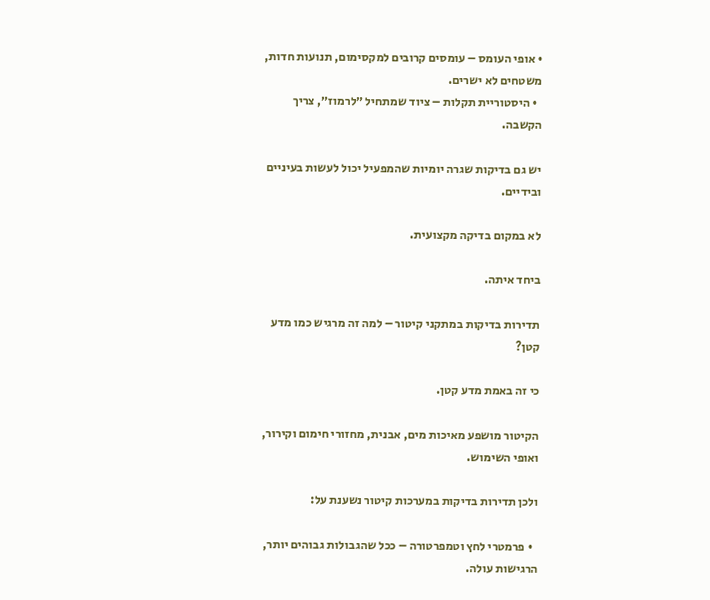• אופי העומס – עומסים קרובים למקסימום, תנועות חדות, משטחים לא ישרים.
  • היסטוריית תקלות – ציוד שמתחיל ״לרמוז״, צריך הקשבה.

יש גם בדיקות שגרה יומיות שהמפעיל יכול לעשות בעיניים ובידיים.

לא במקום בדיקה מקצועית.

ביחד איתה.

תדירות בדיקות במתקני קיטור – למה זה מרגיש כמו מדע קטן?

כי זה באמת מדע קטן.

הקיטור מושפע מאיכות מים, אבנית, מחזורי חימום וקירור, ואופי השימוש.

ולכן תדירות בדיקות במערכות קיטור נשענת על:

  • פרמטרי לחץ וטמפרטורה – ככל שהגבולות גבוהים יותר, הרגישות עולה.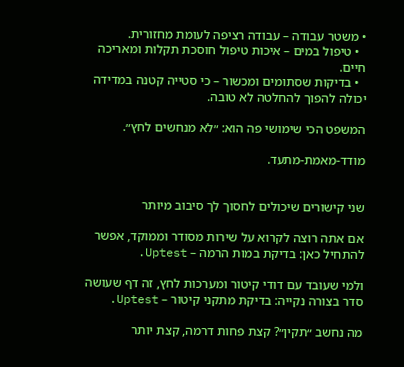• משטר עבודה – עבודה רציפה לעומת מחזורית.
  • טיפול במים – איכות טיפול חוסכת תקלות ומאריכה חיים.
  • בדיקות שסתומים ומכשור – כי סטייה קטנה במדידה יכולה להפוך להחלטה לא טובה.

המשפט הכי שימושי פה הוא: ״לא מנחשים לחץ״.

מודד-מאמת-מתעד.


שני קישורים שיכולים לחסוך לך סיבוב מיותר

אם אתה רוצה לקרוא על שירות מסודר וממוקד, אפשר להתחיל כאן: בדיקת במות הרמה – Uptest.

ולמי שעובד עם דודי קיטור ומערכות לחץ, זה דף שעושה סדר בצורה נקייה: בדיקת מתקני קיטור – Uptest.

מה נחשב ״תקין״? קצת פחות דרמה, קצת יותר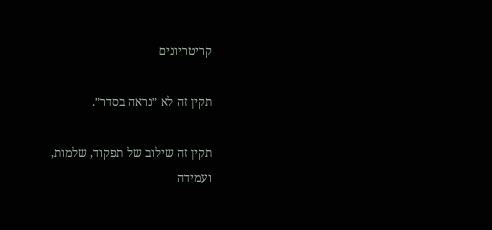קריטריונים

תקין זה לא ״נראה בסדר״.

תקין זה שילוב של תפקוד, שלמות, ועמידה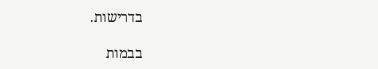בדרישות.

בבמות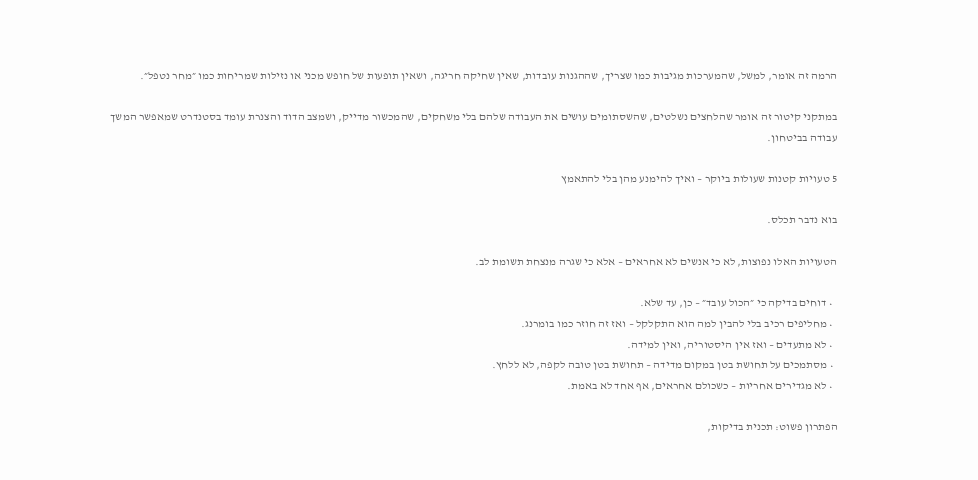הרמה זה אומר, למשל, שהמערכות מגיבות כמו שצריך, שההגנות עובדות, שאין שחיקה חריגה, ושאין תופעות של חופש מכני או נזילות שמריחות כמו ״מחר נטפל״.

במתקני קיטור זה אומר שהלחצים נשלטים, שהשסתומים עושים את העבודה שלהם בלי משחקים, שהמכשור מדייק, ושמצב הדוד והצנרת עומד בסטנדרט שמאפשר המשך עבודה בביטחון.

5 טעויות קטנות שעולות ביוקר – ואיך להימנע מהן בלי להתאמץ

בוא נדבר תכלס.

הטעויות האלו נפוצות, לא כי אנשים לא אחראים – אלא כי שגרה מנצחת תשומת לב.

  • דוחים בדיקה כי ״הכול עובד״ – כן, עד שלא.
  • מחליפים רכיב בלי להבין למה הוא התקלקל – ואז זה חוזר כמו בומרנג.
  • לא מתעדים – ואז אין היסטוריה, ואין למידה.
  • מסתמכים על תחושת בטן במקום מדידה – תחושת בטן טובה לקפה, לא ללחץ.
  • לא מגדירים אחריות – כשכולם אחראים, אף אחד לא באמת.

הפתרון פשוט: תכנית בדיקות,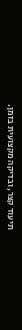תיעוד קצר, ובדיקה מקצועית בזמן.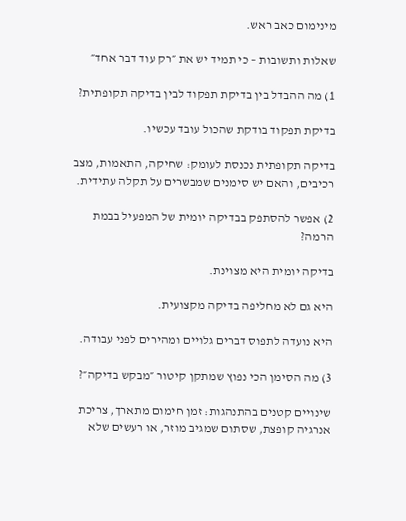מינימום כאב ראש.

שאלות ותשובות – כי תמיד יש את ״רק עוד דבר אחד״

1) מה ההבדל בין בדיקת תפקוד לבין בדיקה תקופתית?

בדיקת תפקוד בודקת שהכול עובד עכשיו.

בדיקה תקופתית נכנסת לעומק: שחיקה, התאמות, מצב רכיבים, והאם יש סימנים שמבשרים על תקלה עתידית.

2) אפשר להסתפק בבדיקה יומית של המפעיל בבמת הרמה?

בדיקה יומית היא מצוינת.

היא גם לא מחליפה בדיקה מקצועית.

היא נועדה לתפוס דברים גלויים ומהירים לפני עבודה.

3) מה הסימן הכי נפוץ שמתקן קיטור ״מבקש בדיקה״?

שינויים קטנים בהתנהגות: זמן חימום מתארך, צריכת אנרגיה קופצת, שסתום שמגיב מוזר, או רעשים שלא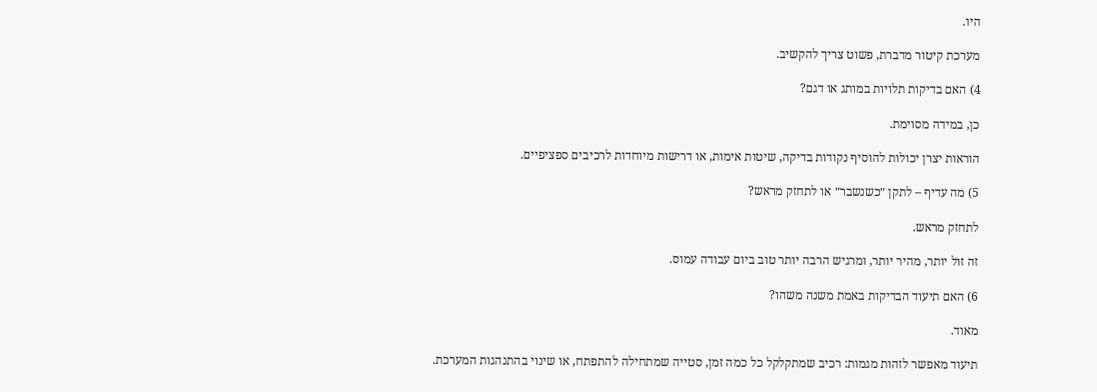היו.

מערכת קיטור מדברת, פשוט צריך להקשיב.

4) האם בדיקות תלויות במותג או דגם?

כן, במידה מסוימת.

הוראות יצרן יכולות להוסיף נקודות בדיקה, שיטות אימות, או דרישות מיוחדות לרכיבים ספציפיים.

5) מה עדיף – לתקן ״כשנשבר״ או לתחזק מראש?

לתחזק מראש.

זה זול יותר, מהיר יותר, ומרגיש הרבה יותר טוב ביום עבודה עמוס.

6) האם תיעוד הבדיקות באמת משנה משהו?

מאוד.

תיעוד מאפשר לזהות מגמות: רכיב שמתקלקל כל כמה זמן, סטייה שמתחילה להתפתח, או שינוי בהתנהגות המערכת.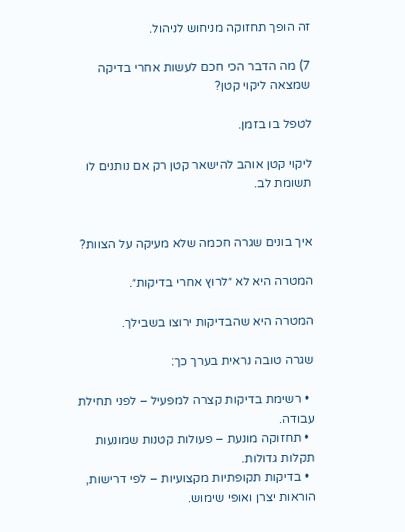זה הופך תחזוקה מניחוש לניהול.

7) מה הדבר הכי חכם לעשות אחרי בדיקה שמצאה ליקוי קטן?

לטפל בו בזמן.

ליקוי קטן אוהב להישאר קטן רק אם נותנים לו תשומת לב.


איך בונים שגרה חכמה שלא מעיקה על הצוות?

המטרה היא לא ״לרוץ אחרי בדיקות״.

המטרה היא שהבדיקות ירוצו בשבילך.

שגרה טובה נראית בערך כך:

  • רשימת בדיקות קצרה למפעיל – לפני תחילת עבודה.
  • תחזוקה מונעת – פעולות קטנות שמונעות תקלות גדולות.
  • בדיקות תקופתיות מקצועיות – לפי דרישות, הוראות יצרן ואופי שימוש.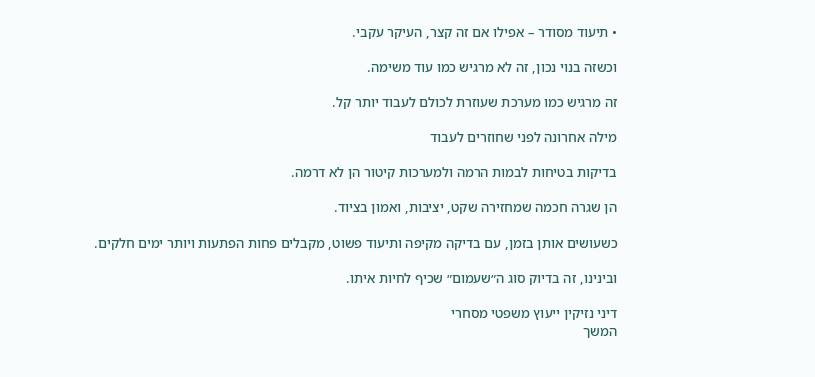• תיעוד מסודר – אפילו אם זה קצר, העיקר עקבי.

וכשזה בנוי נכון, זה לא מרגיש כמו עוד משימה.

זה מרגיש כמו מערכת שעוזרת לכולם לעבוד יותר קל.

מילה אחרונה לפני שחוזרים לעבוד

בדיקות בטיחות לבמות הרמה ולמערכות קיטור הן לא דרמה.

הן שגרה חכמה שמחזירה שקט, יציבות, ואמון בציוד.

כשעושים אותן בזמן, עם בדיקה מקיפה ותיעוד פשוט, מקבלים פחות הפתעות ויותר ימים חלקים.

ובינינו, זה בדיוק סוג ה״שעמום״ שכיף לחיות איתו.

דיני נזיקין ייעוץ משפטי מסחרי
המשך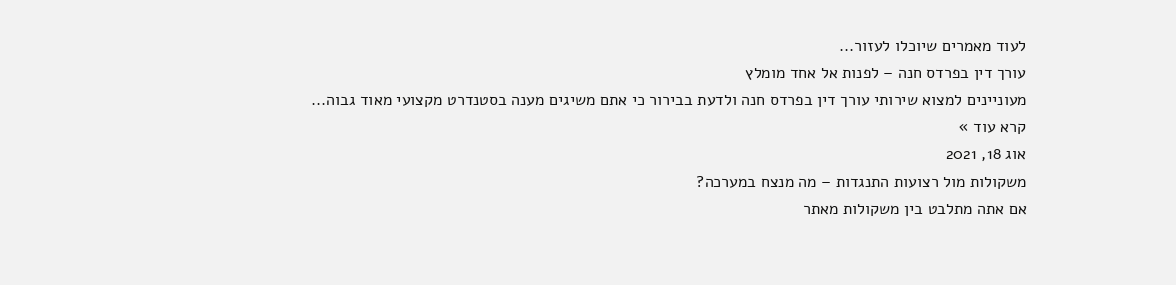לעוד מאמרים שיוכלו לעזור...
עורך דין בפרדס חנה – לפנות אל אחד מומלץ
מעוניינים למצוא שירותי עורך דין בפרדס חנה ולדעת בבירור כי אתם משיגים מענה בסטנדרט מקצועי מאוד גבוה...
קרא עוד »
אוג 18, 2021
משקולות מול רצועות התנגדות – מה מנצח במערכה?
אם אתה מתלבט בין משקולות מאתר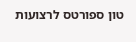טון ספורטס לרצועות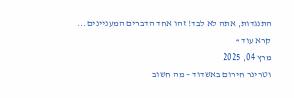התנגדות, אתה לא לבד! זהו אחד הדברים המעניינים...
קרא עוד »
מרץ 04, 2025
וטרינר חירום באשדוד – מה חשוב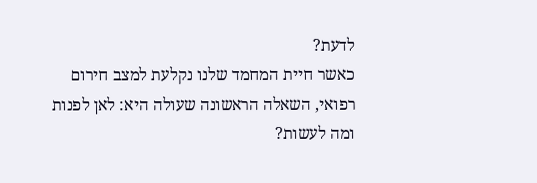לדעת?
כאשר חיית המחמד שלנו נקלעת למצב חירום רפואי, השאלה הראשונה שעולה היא: לאן לפנות ומה לעשות?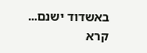באשדוד ישנם...
קרא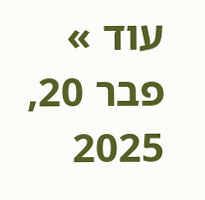עוד »
פבר 20, 2025